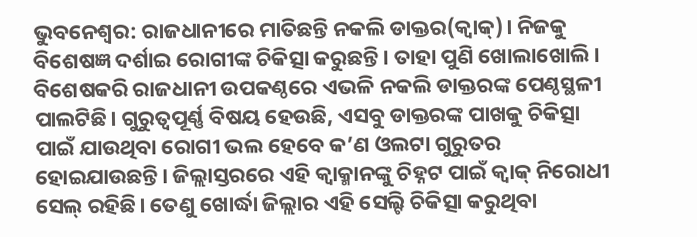ଭୁବନେଶ୍ବର: ରାଜଧାନୀରେ ମାତିଛନ୍ତି ନକଲି ଡାକ୍ତର(କ୍ବାକ୍)। ନିଜକୁ ବିଶେଷଜ୍ଞ ଦର୍ଶାଇ ରୋଗୀଙ୍କ ଚିକିତ୍ସା କରୁଛନ୍ତି। ତାହା ପୁଣି ଖୋଲାଖୋଲି। ବିଶେଷକରି ରାଜଧାନୀ ଉପକଣ୍ଠରେ ଏଭଳି ନକଲି ଡାକ୍ତରଙ୍କ ପେଣ୍ଠସ୍ଥଳୀ ପାଲଟିଛି। ଗୁରୁତ୍ବପୂର୍ଣ୍ଣ ବିଷୟ ହେଉଛି, ଏସବୁ ଡାକ୍ତରଙ୍କ ପାଖକୁ ଚିକିତ୍ସା ପାଇଁ ଯାଉଥିବା ରୋଗୀ ଭଲ ହେବେ କ’ଣ ଓଲଟା ଗୁରୁତର ହୋଇଯାଉଛନ୍ତି। ଜିଲ୍ଲାସ୍ତରରେ ଏହି କ୍ବାକ୍ମାନଙ୍କୁ ଚିହ୍ନଟ ପାଇଁ କ୍ବାକ୍ ନିରୋଧୀ ସେଲ୍ ରହିଛି। ତେଣୁ ଖୋର୍ଦ୍ଧା ଜିଲ୍ଲାର ଏହି ସେଲ୍ଟି ଚିକିତ୍ସା କରୁଥିବା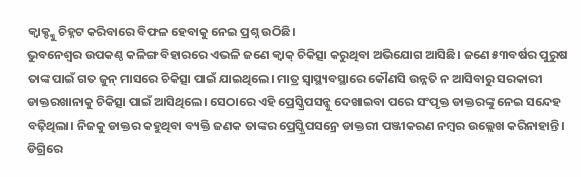କ୍ବାକ୍ଙ୍କୁ ଚିହ୍ନଟ କରିବାରେ ବିଫଳ ହେବାକୁ ନେଇ ପ୍ରଶ୍ନ ଉଠିଛି।
ଭୁବନେଶ୍ବର ଉପକଣ୍ଠ କଳିଙ୍ଗ ବିହାରରେ ଏଭଳି ଜଣେ କ୍ବାକ୍ ଚିକିତ୍ସା କରୁଥିବା ଅଭିଯୋଗ ଆସିଛି। ଜଣେ ୫୩ବର୍ଷର ପୁରୁଷ ତାଙ୍କ ପାଇଁ ଗତ ଜୁନ୍ ମାସରେ ଚିକିତ୍ସା ପାଇଁ ଯାଇଥିଲେ। ମାତ୍ର ସ୍ବାସ୍ଥ୍ୟବସ୍ଥାରେ କୌଣସି ଉନ୍ନତି ନ ଆସିବାରୁ ସରକାରୀ ଡାକ୍ତରଖାନାକୁ ଚିକିତ୍ସା ପାଇଁ ଆସିଥିଲେ। ସେଠାରେ ଏହି ପ୍ରେସ୍କ୍ରିପସନ୍କୁ ଦେଖାଇବା ପରେ ସଂପୃକ୍ତ ଡାକ୍ତରଙ୍କୁ ନେଇ ସନ୍ଦେହ ବଢ଼ିଥିଲା। ନିଜକୁ ଡାକ୍ତର କହୁଥିବା ବ୍ୟକ୍ତି ଜଣକ ତାଙ୍କର ପ୍ରେସ୍କ୍ରିପସନ୍ରେ ଡାକ୍ତରୀ ପଞ୍ଜୀକରଣ ନମ୍ବର ଉଲ୍ଲେଖ କରିନାହାନ୍ତି। ଡିଗ୍ରିରେ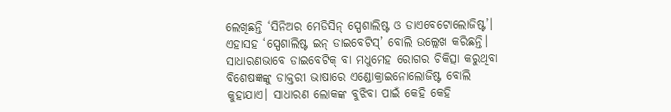ଲେଖିଛନ୍ତି ‘ସିନିଅର ମେଡିସିନ୍ ସ୍ପେଶାଲିଷ୍ଟ ଓ ଡାଏବେଟୋଲୋଜିଷ୍ଟ’। ଏହାସହ ‘ସ୍ପେଶାଲିଷ୍ଟ ଇନ୍ ଡାଇବେଟିସ୍’ ବୋଲି ଉଲ୍ଲେଖ କରିଛନ୍ତି। ସାଧାରଣଭାବେ ଡାଇବେଟିକ୍ ବା ମଧୁମେହ ରୋଗର ଚିକିତ୍ସା କରୁଥିବା ବିଶେଷଜ୍ଞଙ୍କୁ ଡାକ୍ତରୀ ଭାଷାରେ ଏଣ୍ଡୋକ୍ରାଇନୋଲୋଜିଷ୍ଟ ବୋଲି କୁହାଯାଏ। ସାଧାରଣ ଲୋକଙ୍କ ବୁଝିବା ପାଇଁ କେହି କେହି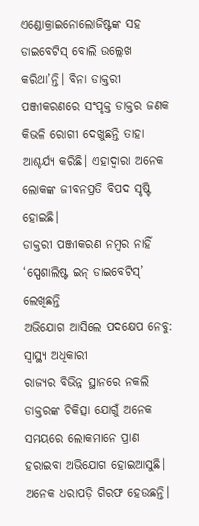ଏଣ୍ଡୋକ୍ରାଇନୋଲୋଜିଷ୍ଟଙ୍କ ସହ ଡାଇବେଟିସ୍ ବୋଲି ଉଲ୍ଲେଖ କରିଥା’ନ୍ତି। ବିନା ଡାକ୍ତରୀ ପଞ୍ଜୀକରଣରେ ସଂପୃକ୍ତ ଡାକ୍ତର ଜଣକ କିଭଳି ରୋଗୀ ଦେଖୁଛନ୍ତି ତାହା ଆଶ୍ଚର୍ଯ୍ୟ କରିଛି। ଏହାଦ୍ବାରା ଅନେକ ଲୋକଙ୍କ ଜୀବନପ୍ରତି ବିପଦ ସୃଷ୍ଟି ହୋଇଛି।
ଡାକ୍ତରୀ ପଞ୍ଜୀକରଣ ନମ୍ବର ନାହିଁ
‘ସ୍ପେଶାଲିଷ୍ଟ ଇନ୍ ଡାଇବେଟିସ୍’ ଲେଖିଛନ୍ତି
ଅଭିଯୋଗ ଆସିଲେ ପଦକ୍ଷେପ ନେବୁ: ସ୍ବାସ୍ଥ୍ୟ ଅଧିକାରୀ
ରାଜ୍ୟର ବିଭିନ୍ନ ସ୍ଥାନରେ ନକଲି ଡାକ୍ତରଙ୍କ ଚିକିତ୍ସା ଯୋଗୁଁ ଅନେକ ସମୟରେ ଲୋକମାନେ ପ୍ରାଣ ହରାଇବା ଅଭିଯୋଗ ହୋଇଆସୁଛି। ଅନେକ ଧରାପଡ଼ି ଗିରଫ ହେଉଛନ୍ତି।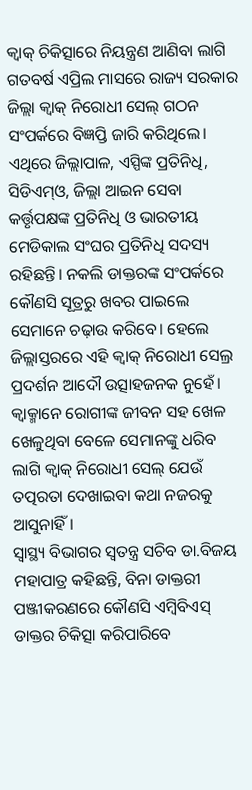କ୍ବାକ୍ ଚିକିତ୍ସାରେ ନିୟନ୍ତ୍ରଣ ଆଣିବା ଲାଗି ଗତବର୍ଷ ଏପ୍ରିଲ ମାସରେ ରାଜ୍ୟ ସରକାର ଜିଲ୍ଲା କ୍ବାକ୍ ନିରୋଧୀ ସେଲ୍ ଗଠନ ସଂପର୍କରେ ବିଜ୍ଞପ୍ତି ଜାରି କରିଥିଲେ। ଏଥିରେ ଜିଲ୍ଲାପାଳ, ଏସ୍ପିଙ୍କ ପ୍ରତିନିଧି, ସିଡିଏମ୍ଓ, ଜିଲ୍ଲା ଆଇନ ସେବା କର୍ତ୍ତୃପକ୍ଷଙ୍କ ପ୍ରତିନିଧି ଓ ଭାରତୀୟ ମେଡିକାଲ ସଂଘର ପ୍ରତିନିଧି ସଦସ୍ୟ ରହିଛନ୍ତି। ନକଲି ଡାକ୍ତରଙ୍କ ସଂପର୍କରେ କୌଣସି ସୂତ୍ରରୁ ଖବର ପାଇଲେ ସେମାନେ ଚଢ଼ାଉ କରିବେ। ହେଲେ ଜିଲ୍ଲାସ୍ତରରେ ଏହି କ୍ବାକ୍ ନିରୋଧୀ ସେଲ୍ର ପ୍ରଦର୍ଶନ ଆଦୌ ଉତ୍ସାହଜନକ ନୁହେଁ। କ୍ବାକ୍ମାନେ ରୋଗୀଙ୍କ ଜୀବନ ସହ ଖେଳ ଖେଳୁଥିବା ବେଳେ ସେମାନଙ୍କୁ ଧରିବ ଲାଗି କ୍ବାକ୍ ନିରୋଧୀ ସେଲ୍ ଯେଉଁ ତତ୍ପରତା ଦେଖାଇବା କଥା ନଜରକୁ ଆସୁନାହିଁ।
ସ୍ବାସ୍ଥ୍ୟ ବିଭାଗର ସ୍ବତନ୍ତ୍ର ସଚିବ ଡା.ବିଜୟ ମହାପାତ୍ର କହିଛନ୍ତି, ବିନା ଡାକ୍ତରୀ ପଞ୍ଜୀକରଣରେ କୌଣସି ଏମ୍ବିବିଏସ୍ ଡାକ୍ତର ଚିକିତ୍ସା କରିପାରିବେ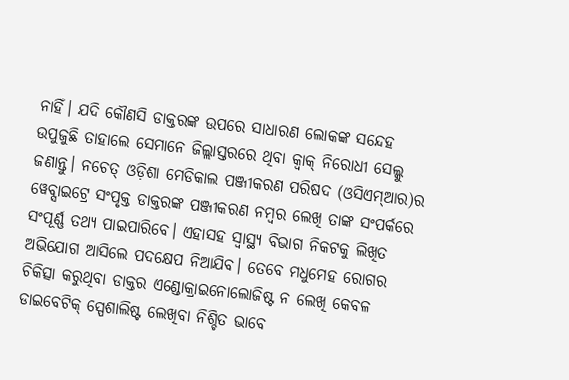ନାହିଁ। ଯଦି କୌଣସି ଡାକ୍ତରଙ୍କ ଉପରେ ସାଧାରଣ ଲୋକଙ୍କ ସନ୍ଦେହ ଉପୁଜୁଛି ତାହାଲେ ସେମାନେ ଜିଲ୍ଲାସ୍ତରରେ ଥିବା କ୍ବାକ୍ ନିରୋଧୀ ସେଲ୍କୁ ଜଣାନ୍ତୁ। ନଚେତ୍ ଓଡ଼ିଶା ମେଡିକାଲ ପଞ୍ଜୀକରଣ ପରିଷଦ (ଓସିଏମ୍ଆର)ର ୱେବ୍ସାଇଟ୍ରେ ସଂପୃକ୍ତ ଡାକ୍ତରଙ୍କ ପଞ୍ଜୀକରଣ ନମ୍ବର ଲେଖି ତାଙ୍କ ସଂପର୍କରେ ସଂପୂର୍ଣ୍ଣ ତଥ୍ୟ ପାଇପାରିବେ। ଏହାସହ ସ୍ବାସ୍ଥ୍ୟ ବିଭାଗ ନିକଟକୁ ଲିଖିତ ଅଭିଯୋଗ ଆସିଲେ ପଦକ୍ଷେପ ନିଆଯିବ। ତେବେ ମଧୁମେହ ରୋଗର ଚିକିତ୍ସା କରୁଥିବା ଡାକ୍ତର ଏଣ୍ଡୋକ୍ରାଇନୋଲୋଜିଷ୍ଟ ନ ଲେଖି କେବଳ ଡାଇବେଟିକ୍ ସ୍ପେଶାଲିଷ୍ଟ ଲେଖିବା ନିଶ୍ଚିତ ଭାବେ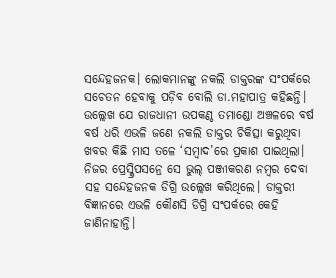ସନ୍ଦେହଜନକ। ଲୋକମାନଙ୍କୁ ନକଲି ଡାକ୍ତରଙ୍କ ସଂପର୍କରେ ସଚେତନ ହେବାକୁ ପଡ଼ିବ ବୋଲି ଡା.ମହାପାତ୍ର କହିଛନ୍ତି।
ଉଲ୍ଲେଖ ଯେ ରାଜଧାନୀ ଉପକଣ୍ଠ ତମାଣ୍ଡୋ ଅଞ୍ଚଳରେ ବର୍ଷ ବର୍ଷ ଧରି ଏଭଳି ଜଣେ ନକଲି ଡାକ୍ତର ଚିକିତ୍ସା କରୁଥିବା ଖବର କିଛି ମାସ ତଳେ ‘ସମ୍ବାଦ’ରେ ପ୍ରକାଶ ପାଇଥିଲା। ନିଜର ପ୍ରେସ୍କ୍ରିପସନ୍ରେ ସେ ଭୁଲ୍ ପଞ୍ଜୀକରଣ ନମ୍ବର ଦେବା ସହ ସନ୍ଦେହଜନକ ଡିଗ୍ରି ଉଲ୍ଲେଖ କରିଥିଲେ। ଡାକ୍ତରୀ ବିଜ୍ଞାନରେ ଏଭଳି କୌଣସି ଡିଗ୍ରି ସଂପର୍କରେ କେହି ଜାଣିନାହାନ୍ତି।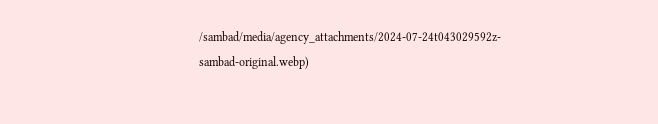/sambad/media/agency_attachments/2024-07-24t043029592z-sambad-original.webp)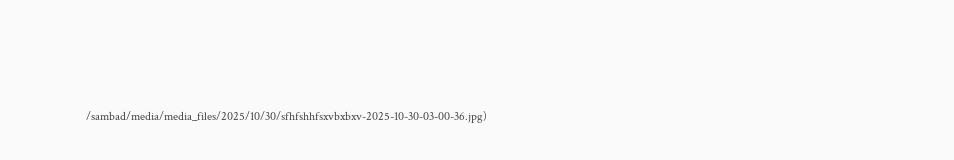/sambad/media/media_files/2025/10/30/sfhfshhfsxvbxbxv-2025-10-30-03-00-36.jpg)